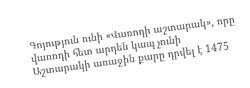Գոյություն ունի «Վառոդի աշտարակ», որը վառոդի հետ արդեն կապ չունի
Աշտարակի առաջին քարը դրվել է 1475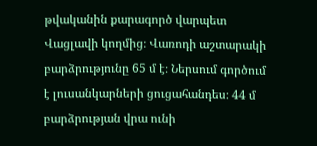թվականին քարագործ վարպետ Վացլավի կողմից։ Վառոդի աշտարակի բարձրությունը 65 մ է։ Ներսում գործում է լուսանկարների ցուցահանդես։ 44 մ բարձրության վրա ունի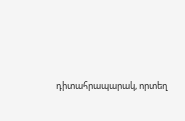դիտահրապարակ, որտեղ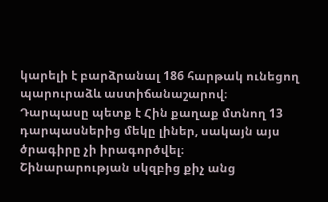կարելի է բարձրանալ 186 հարթակ ունեցող պարուրաձև աստիճանաշարով։
Դարպասը պետք է Հին քաղաք մտնող 13 դարպասներից մեկը լիներ, սակայն այս ծրագիրը չի իրագործվել։
Շինարարության սկզբից քիչ անց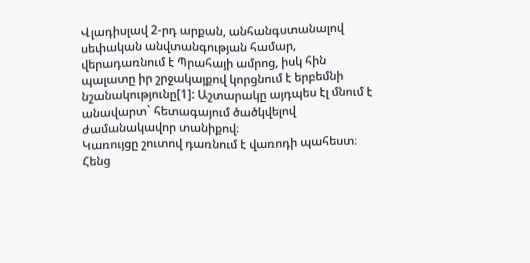Վլադիսլավ 2-րդ արքան, անհանգստանալով սեփական անվտանգության համար, վերադառնում է Պրահայի ամրոց, իսկ հին պալատը իր շրջակայքով կորցնում է երբեմնի նշանակությունը[1]: Աշտարակը այդպես էլ մնում է անավարտ` հետագայում ծածկվելով ժամանակավոր տանիքով։
Կառույցը շուտով դառնում է վառոդի պահեստ։ Հենց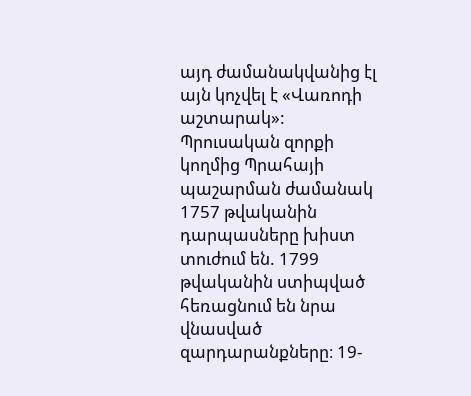այդ ժամանակվանից էլ այն կոչվել է «Վառոդի աշտարակ»:
Պրուսական զորքի կողմից Պրահայի պաշարման ժամանակ 1757 թվականին դարպասները խիստ տուժում են. 1799 թվականին ստիպված հեռացնում են նրա վնասված զարդարանքները։ 19-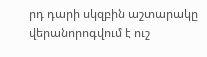րդ դարի սկզբին աշտարակը վերանորոգվում է ուշ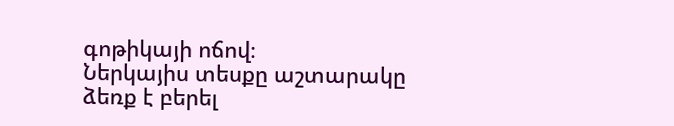գոթիկայի ոճով։
Ներկայիս տեսքը աշտարակը ձեռք է բերել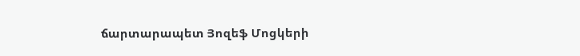ճարտարապետ Յոզեֆ Մոցկերի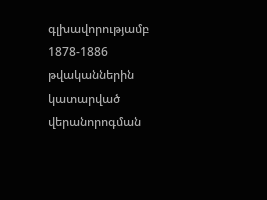գլխավորությամբ 1878-1886 թվականներին կատարված վերանորոգման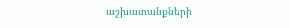աշխատանքների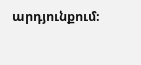արդյունքում։